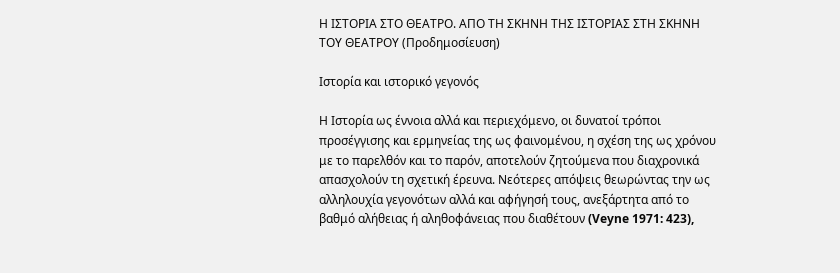Η ΙΣΤΟΡΙΑ ΣΤΟ ΘΕΑΤΡΟ. ΑΠΟ ΤΗ ΣΚΗΝΗ ΤΗΣ ΙΣΤΟΡΙΑΣ ΣΤΗ ΣΚΗΝΗ ΤΟΥ ΘΕΑΤΡΟΥ (Προδημοσίευση)

Ιστορία και ιστορικό γεγονός

Η Ιστορία ως έννοια αλλά και περιεχόμενο, οι δυνατοί τρόποι προσέγγισης και ερμηνείας της ως φαινομένου, η σχέση της ως χρόνου με το παρελθόν και το παρόν, αποτελούν ζητούμενα που διαχρονικά απασχολούν τη σχετική έρευνα. Νεότερες απόψεις θεωρώντας την ως αλληλουχία γεγονότων αλλά και αφήγησή τους, ανεξάρτητα από το βαθμό αλήθειας ή αληθοφάνειας που διαθέτουν (Veyne 1971: 423),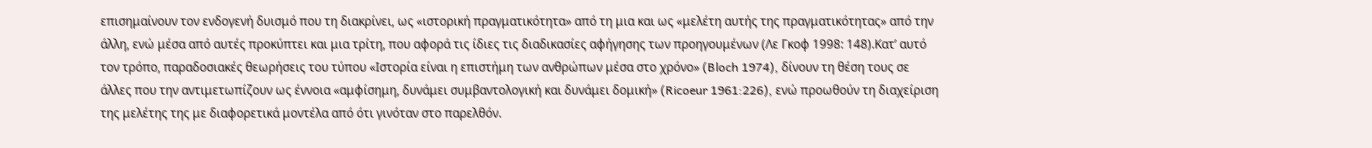επισημαίνουν τον ενδογενή δυισμό που τη διακρίνει, ως «ιστορική πραγματικότητα» από τη μια και ως «μελέτη αυτής της πραγματικότητας» από την άλλη, ενώ μέσα από αυτές προκύπτει και μια τρίτη, που αφορά τις ίδιες τις διαδικασίες αφήγησης των προηγουμένων (Λε Γκοφ 1998: 148).Κατ’ αυτό τον τρόπο, παραδοσιακές θεωρήσεις του τύπου «Ιστορία είναι η επιστήμη των ανθρώπων μέσα στο χρόνο» (Bloch 1974), δίνουν τη θέση τους σε άλλες που την αντιμετωπίζουν ως έννοια «αμφίσημη, δυνάμει συμβαντολογική και δυνάμει δομική» (Ricoeur 1961:226), ενώ προωθούν τη διαχείριση της μελέτης της με διαφορετικά μοντέλα από ότι γινόταν στο παρελθόν.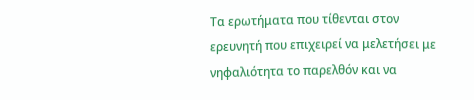Τα ερωτήματα που τίθενται στον ερευνητή που επιχειρεί να μελετήσει με νηφαλιότητα το παρελθόν και να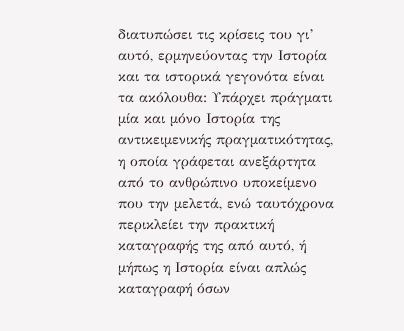διατυπώσει τις κρίσεις του γι’ αυτό, ερμηνεύοντας την Ιστορία και τα ιστορικά γεγονότα είναι τα ακόλουθα: Υπάρχει πράγματι μία και μόνο Ιστορία της αντικειμενικής πραγματικότητας, η οποία γράφεται ανεξάρτητα από το ανθρώπινο υποκείμενο που την μελετά, ενώ ταυτόχρονα περικλείει την πρακτική καταγραφής της από αυτό, ή μήπως η Ιστορία είναι απλώς καταγραφή όσων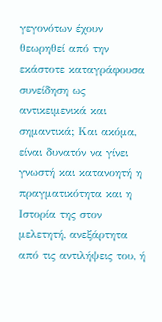γεγονότων έχουν θεωρηθεί από την εκάστοτε καταγράφουσα συνείδηση ως αντικειμενικά και σημαντικά; Και ακόμα, είναι δυνατόν να γίνει γνωστή και κατανοητή η πραγματικότητα και η Ιστορία της στον μελετητή, ανεξάρτητα από τις αντιλήψεις του, ή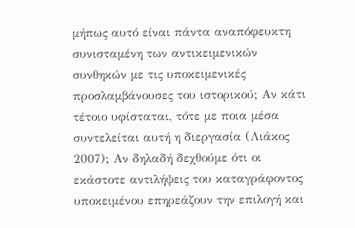μήπως αυτό είναι πάντα αναπόφευκτη συνισταμένη των αντικειμενικών συνθηκών με τις υποκειμενικές προσλαμβάνουσες του ιστορικού; Αν κάτι τέτοιο υφίσταται, τότε με ποια μέσα συντελείται αυτή η διεργασία (Λιάκος 2007); Αν δηλαδή δεχθούμε ότι οι εκάστοτε αντιλήψεις του καταγράφοντος υποκειμένου επηρεάζουν την επιλογή και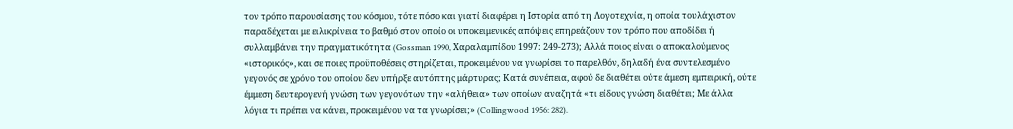τον τρόπο παρουσίασης του κόσμου, τότε πόσο και γιατί διαφέρει η Ιστορία από τη Λογοτεχνία, η οποία τουλάχιστον παραδέχεται με ειλικρίνεια το βαθμό στον οποίο οι υποκειμενικές απόψεις επηρεάζουν τον τρόπο που αποδίδει ή συλλαμβάνει την πραγματικότητα (Gossman 1990, Χαραλαμπίδου 1997: 249-273); Αλλά ποιος είναι ο αποκαλούμενος «ιστορικός», και σε ποιες προϋποθέσεις στηρίζεται, προκειμένου να γνωρίσει το παρελθόν, δηλαδή ένα συντελεσμένο γεγονός σε χρόνο του οποίου δεν υπήρξε αυτόπτης μάρτυρας; Κατά συνέπεια, αφού δε διαθέτει ούτε άμεση εμπειρική, ούτε έμμεση δευτερογενή γνώση των γεγονότων την «αλήθεια» των οποίων αναζητά «τι είδους γνώση διαθέτει; Με άλλα λόγια τι πρέπει να κάνει, προκειμένου να τα γνωρίσει;» (Collingwood 1956: 282).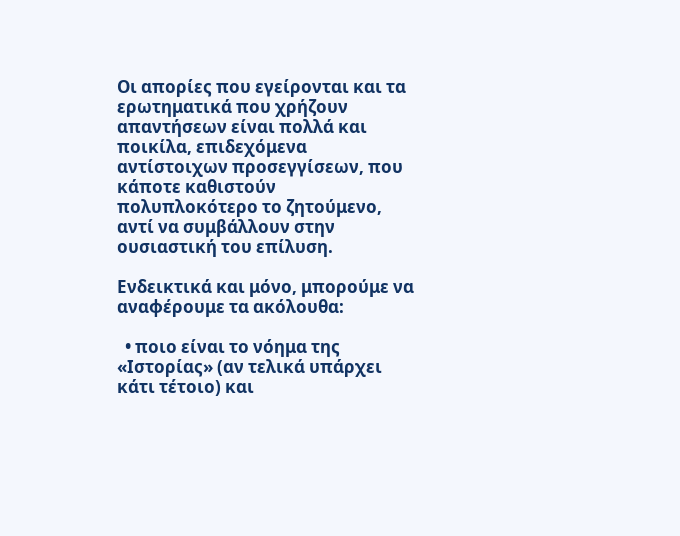Οι απορίες που εγείρονται και τα ερωτηματικά που χρήζουν απαντήσεων είναι πολλά και ποικίλα, επιδεχόμενα αντίστοιχων προσεγγίσεων, που κάποτε καθιστούν πολυπλοκότερο το ζητούμενο, αντί να συμβάλλουν στην ουσιαστική του επίλυση.

Ενδεικτικά και μόνο, μπορούμε να αναφέρουμε τα ακόλουθα:

  • ποιο είναι το νόημα της «Ιστορίας» (αν τελικά υπάρχει κάτι τέτοιο) και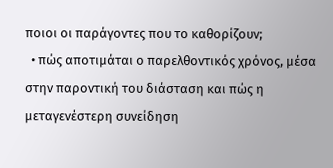ποιοι οι παράγοντες που το καθορίζουν;
  • πώς αποτιμάται ο παρελθοντικός χρόνος, μέσα στην παροντική του διάσταση και πώς η μεταγενέστερη συνείδηση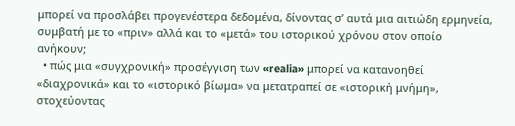μπορεί να προσλάβει προγενέστερα δεδομένα, δίνοντας σ’ αυτά μια αιτιώδη ερμηνεία, συμβατή με το «πριν» αλλά και το «μετά» του ιστορικού χρόνου στον οποίο ανήκουν;
  • πώς μια «συγχρονική» προσέγγιση των «realia» μπορεί να κατανοηθεί «διαχρονικά» και το «ιστορικό βίωμα» να μετατραπεί σε «ιστορική μνήμη», στοχεύοντας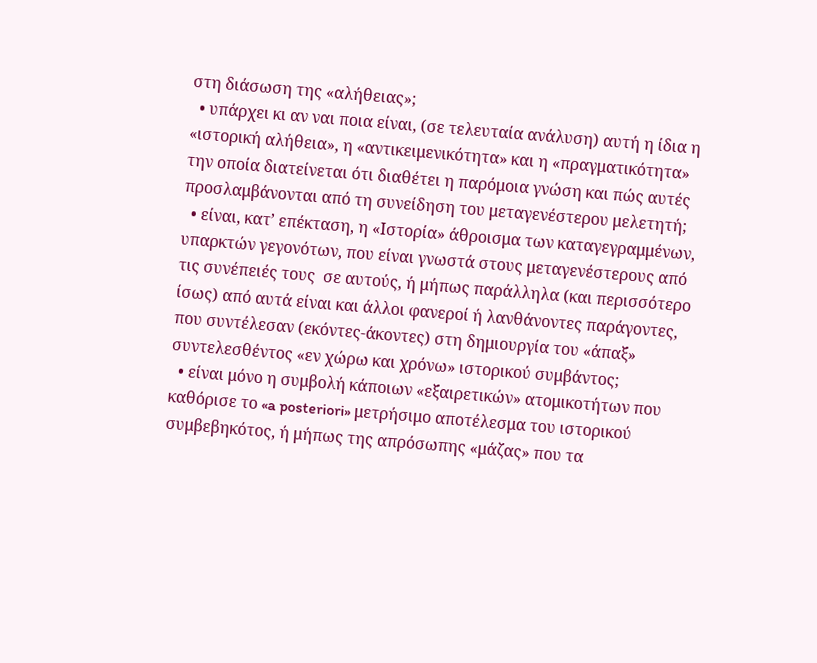στη διάσωση της «αλήθειας»;
  • υπάρχει κι αν ναι ποια είναι, (σε τελευταία ανάλυση) αυτή η ίδια η «ιστορική αλήθεια», η «αντικειμενικότητα» και η «πραγματικότητα» την οποία διατείνεται ότι διαθέτει η παρόμοια γνώση και πώς αυτές προσλαμβάνονται από τη συνείδηση του μεταγενέστερου μελετητή;
  • είναι, κατ’ επέκταση, η «Ιστορία» άθροισμα των καταγεγραμμένων, υπαρκτών γεγονότων, που είναι γνωστά στους μεταγενέστερους από τις συνέπειές τους  σε αυτούς, ή μήπως παράλληλα (και περισσότερο ίσως) από αυτά είναι και άλλοι φανεροί ή λανθάνοντες παράγοντες, που συντέλεσαν (εκόντες-άκοντες) στη δημιουργία του «άπαξ» συντελεσθέντος «εν χώρω και χρόνω» ιστορικού συμβάντος;
  • είναι μόνο η συμβολή κάποιων «εξαιρετικών» ατομικοτήτων που καθόρισε το «a posteriori» μετρήσιμο αποτέλεσμα του ιστορικού συμβεβηκότος, ή μήπως της απρόσωπης «μάζας» που τα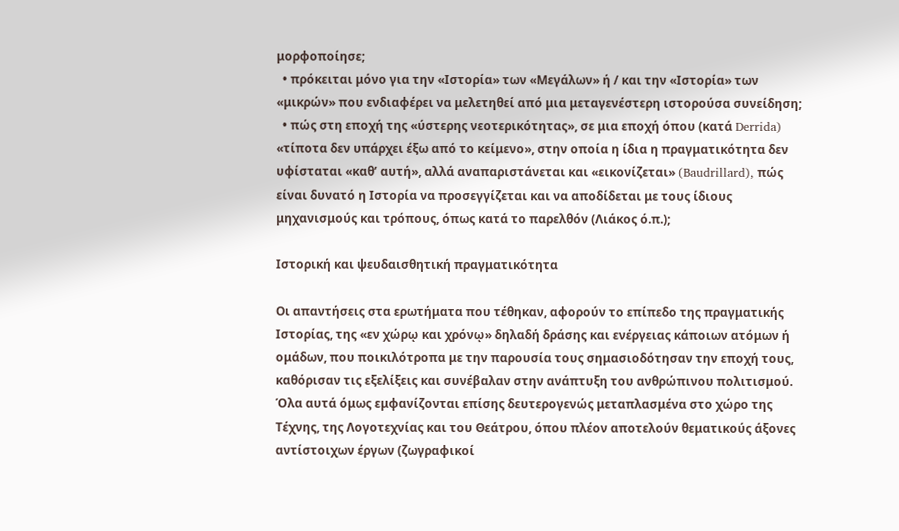μορφοποίησε;
  • πρόκειται μόνο για την «Ιστορία» των «Μεγάλων» ή / και την «Ιστορία» των «μικρών» που ενδιαφέρει να μελετηθεί από μια μεταγενέστερη ιστορούσα συνείδηση;
  • πώς στη εποχή της «ύστερης νεοτερικότητας», σε μια εποχή όπου (κατά Derrida) «τίποτα δεν υπάρχει έξω από το κείμενο», στην οποία η ίδια η πραγματικότητα δεν υφίσταται «καθ’ αυτή», αλλά αναπαριστάνεται και «εικονίζεται» (Baudrillard), πώς είναι δυνατό η Ιστορία να προσεγγίζεται και να αποδίδεται με τους ίδιους μηχανισμούς και τρόπους, όπως κατά το παρελθόν (Λιάκος ό.π.);

Ιστορική και ψευδαισθητική πραγματικότητα

Οι απαντήσεις στα ερωτήματα που τέθηκαν, αφορούν το επίπεδο της πραγματικής Ιστορίας, της «εν χώρῳ και χρόνῳ» δηλαδή δράσης και ενέργειας κάποιων ατόμων ή ομάδων, που ποικιλότροπα με την παρουσία τους σημασιοδότησαν την εποχή τους, καθόρισαν τις εξελίξεις και συνέβαλαν στην ανάπτυξη του ανθρώπινου πολιτισμού. Όλα αυτά όμως εμφανίζονται επίσης δευτερογενώς μεταπλασμένα στο χώρο της Τέχνης, της Λογοτεχνίας και του Θεάτρου, όπου πλέον αποτελούν θεματικούς άξονες αντίστοιχων έργων (ζωγραφικοί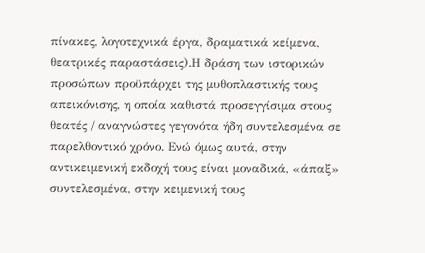πίνακες, λογοτεχνικά έργα, δραματικά κείμενα, θεατρικές παραστάσεις).Η δράση των ιστορικών προσώπων προϋπάρχει της μυθοπλαστικής τους απεικόνισης, η οποία καθιστά προσεγγίσιμα στους θεατές / αναγνώστες γεγονότα ήδη συντελεσμένα σε παρελθοντικό χρόνο. Ενώ όμως αυτά, στην αντικειμενική εκδοχή τους είναι μοναδικά, «άπαξ» συντελεσμένα, στην κειμενική τους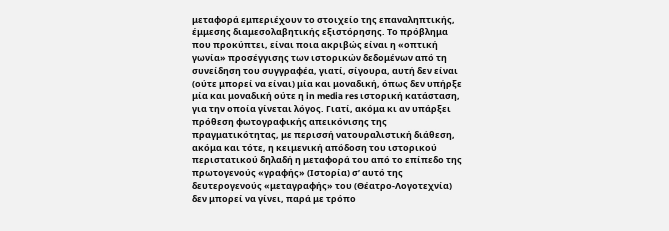μεταφορά εμπεριέχουν το στοιχείο της επαναληπτικής, έμμεσης διαμεσολαβητικής εξιστόρησης. Το πρόβλημα που προκύπτει, είναι ποια ακριβώς είναι η «οπτική γωνία» προσέγγισης των ιστορικών δεδομένων από τη συνείδηση του συγγραφέα, γιατί, σίγουρα, αυτή δεν είναι (ούτε μπορεί να είναι) μία και μοναδική, όπως δεν υπήρξε μία και μοναδική ούτε η in media res ιστορική κατάσταση, για την οποία γίνεται λόγος. Γιατί, ακόμα κι αν υπάρξει πρόθεση φωτογραφικής απεικόνισης της πραγματικότητας, με περισσή νατουραλιστική διάθεση, ακόμα και τότε, η κειμενική απόδοση του ιστορικού περιστατικού δηλαδή η μεταφορά του από το επίπεδο της πρωτογενούς «γραφής» (Ιστορία) σ’ αυτό της δευτερογενούς «μεταγραφής» του (Θέατρο-Λογοτεχνία) δεν μπορεί να γίνει, παρά με τρόπο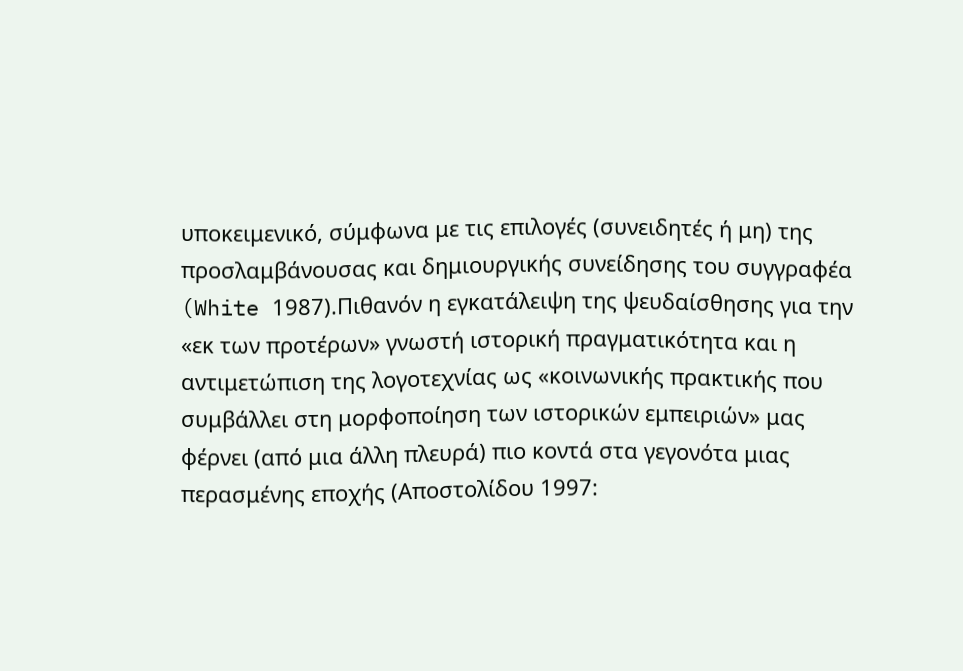υποκειμενικό, σύμφωνα με τις επιλογές (συνειδητές ή μη) της προσλαμβάνουσας και δημιουργικής συνείδησης του συγγραφέα (White 1987).Πιθανόν η εγκατάλειψη της ψευδαίσθησης για την «εκ των προτέρων» γνωστή ιστορική πραγματικότητα και η αντιμετώπιση της λογοτεχνίας ως «κοινωνικής πρακτικής που συμβάλλει στη μορφοποίηση των ιστορικών εμπειριών» μας φέρνει (από μια άλλη πλευρά) πιο κοντά στα γεγονότα μιας περασμένης εποχής (Αποστολίδου 1997: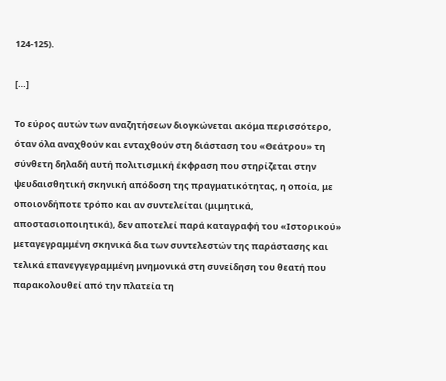124-125).

[…]

Το εύρος αυτών των αναζητήσεων διογκώνεται ακόμα περισσότερο, όταν όλα αναχθούν και ενταχθούν στη διάσταση του «Θεάτρου» τη σύνθετη δηλαδή αυτή πολιτισμική έκφραση που στηρίζεται στην ψευδαισθητική σκηνική απόδοση της πραγματικότητας, η οποία, με οποιονδήποτε τρόπο και αν συντελείται (μιμητικά, αποστασιοποιητικά), δεν αποτελεί παρά καταγραφή του «Ιστορικού» μεταγεγραμμένη σκηνικά δια των συντελεστών της παράστασης και τελικά επανεγγεγραμμένη μνημονικά στη συνείδηση του θεατή που παρακολουθεί από την πλατεία τη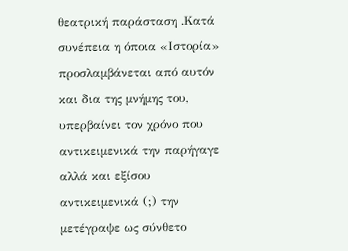θεατρική παράσταση .Κατά συνέπεια η όποια «Ιστορία» προσλαμβάνεται από αυτόν και δια της μνήμης του, υπερβαίνει τον χρόνο που αντικειμενικά την παρήγαγε αλλά και εξίσου αντικειμενικά (;) την μετέγραψε ως σύνθετο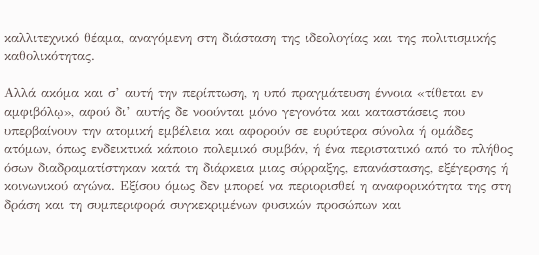καλλιτεχνικό θέαμα, αναγόμενη στη διάσταση της ιδεολογίας και της πολιτισμικής καθολικότητας.

Αλλά ακόμα και σ’ αυτή την περίπτωση, η υπό πραγμάτευση έννοια «τίθεται εν αμφιβόλῳ», αφού δι’ αυτής δε νοούνται μόνο γεγονότα και καταστάσεις που υπερβαίνουν την ατομική εμβέλεια και αφορούν σε ευρύτερα σύνολα ή ομάδες ατόμων, όπως ενδεικτικά κάποιο πολεμικό συμβάν, ή ένα περιστατικό από το πλήθος όσων διαδραματίστηκαν κατά τη διάρκεια μιας σύρραξης, επανάστασης, εξέγερσης ή κοινωνικού αγώνα. Εξίσου όμως δεν μπορεί να περιορισθεί η αναφορικότητα της στη δράση και τη συμπεριφορά συγκεκριμένων φυσικών προσώπων και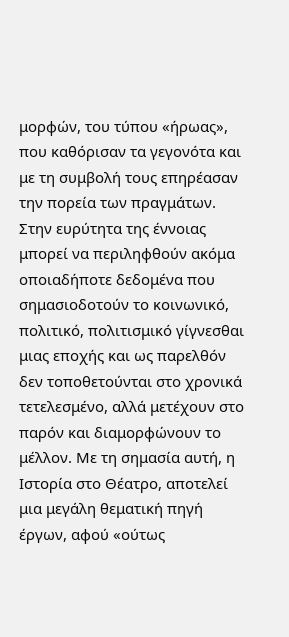μορφών, του τύπου «ήρωας», που καθόρισαν τα γεγονότα και με τη συμβολή τους επηρέασαν την πορεία των πραγμάτων. Στην ευρύτητα της έννοιας μπορεί να περιληφθούν ακόμα οποιαδήποτε δεδομένα που σημασιοδοτούν το κοινωνικό, πολιτικό, πολιτισμικό γίγνεσθαι μιας εποχής και ως παρελθόν δεν τοποθετούνται στο χρονικά τετελεσμένο, αλλά μετέχουν στο παρόν και διαμορφώνουν το μέλλον. Με τη σημασία αυτή, η Ιστορία στο Θέατρο, αποτελεί μια μεγάλη θεματική πηγή έργων, αφού «ούτως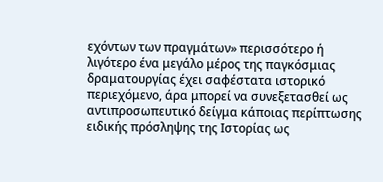εχόντων των πραγμάτων» περισσότερο ή λιγότερο ένα μεγάλο μέρος της παγκόσμιας δραματουργίας έχει σαφέστατα ιστορικό περιεχόμενο, άρα μπορεί να συνεξετασθεί ως αντιπροσωπευτικό δείγμα κάποιας περίπτωσης ειδικής πρόσληψης της Ιστορίας ως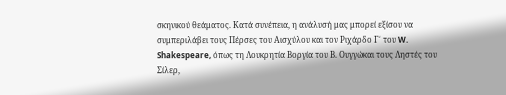σκηνικού θεάματος. Κατά συνέπεια, η ανάλυσή μας μπορεί εξίσου να συμπεριλάβει τους Πέρσες του Αισχύλου και τον Ριχάρδο Γ΄ του W. Shakespeare, όπως τη Λουκρητία Βοργία του Β. Ουγγώκαι τους Ληστές του Σίλερ,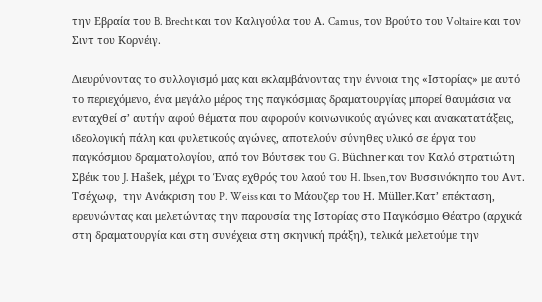την Εβραία του B. Brecht και τον Καλιγούλα του Α. Camus, τον Βρούτο του Voltaire και τον Σιντ του Κορνέιγ.

Διευρύνοντας το συλλογισμό μας και εκλαμβάνοντας την έννοια της «Ιστορίας» με αυτό το περιεχόμενο, ένα μεγάλο μέρος της παγκόσμιας δραματουργίας μπορεί θαυμάσια να ενταχθεί σ’ αυτήν αφού θέματα που αφορούν κοινωνικούς αγώνες και ανακατατάξεις, ιδεολογική πάλη και φυλετικούς αγώνες, αποτελούν σύνηθες υλικό σε έργα του παγκόσμιου δραματολογίου, από τον Βόυτσεκ του G. Büchner και τον Καλό στρατιώτη Σβέικ του J. Hašek, μέχρι το Ένας εχθρός του λαού του H. Ibsen,τον Βυσσινόκηπο του Αντ. Τσέχωφ,  την Ανάκριση του P. Weiss και το Μάουζερ του Η. Μüller.Κατ’ επέκταση, ερευνώντας και μελετώντας την παρουσία της Ιστορίας στο Παγκόσμιο Θέατρο (αρχικά στη δραματουργία και στη συνέχεια στη σκηνική πράξη), τελικά μελετούμε την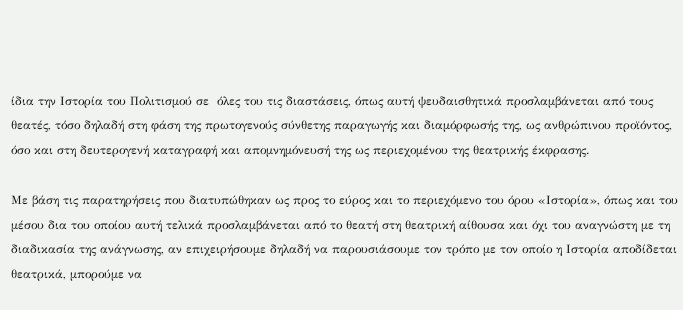ίδια την Ιστορία του Πολιτισμού σε  όλες του τις διαστάσεις, όπως αυτή ψευδαισθητικά προσλαμβάνεται από τους θεατές, τόσο δηλαδή στη φάση της πρωτογενούς σύνθετης παραγωγής και διαμόρφωσής της, ως ανθρώπινου προϊόντος, όσο και στη δευτερογενή καταγραφή και απομνημόνευσή της ως περιεχομένου της θεατρικής έκφρασης.

Με βάση τις παρατηρήσεις που διατυπώθηκαν ως προς το εύρος και το περιεχόμενο του όρου «Ιστορία», όπως και του μέσου δια του οποίου αυτή τελικά προσλαμβάνεται από το θεατή στη θεατρική αίθουσα και όχι του αναγνώστη με τη διαδικασία της ανάγνωσης, αν επιχειρήσουμε δηλαδή να παρουσιάσουμε τον τρόπο με τον οποίο η Ιστορία αποδίδεται θεατρικά, μπορούμε να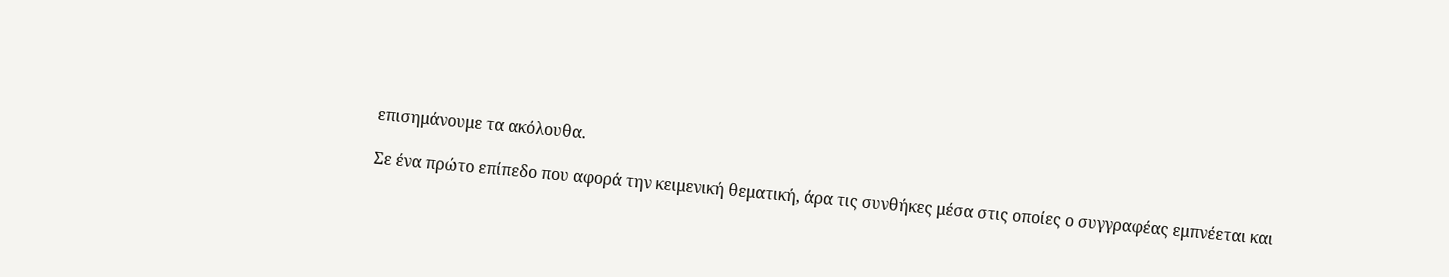επισημάνουμε τα ακόλουθα.

Σε ένα πρώτο επίπεδο που αφορά την κειμενική θεματική, άρα τις συνθήκες μέσα στις οποίες ο συγγραφέας εμπνέεται και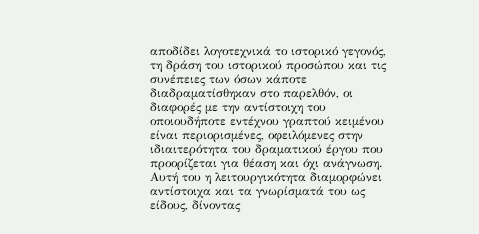αποδίδει λογοτεχνικά το ιστορικό γεγονός, τη δράση του ιστορικού προσώπου και τις συνέπειες των όσων κάποτε διαδραματίσθηκαν στο παρελθόν, οι διαφορές με την αντίστοιχη του οποιουδήποτε εντέχνου γραπτού κειμένου  είναι περιορισμένες, οφειλόμενες στην ιδιαιτερότητα του δραματικού έργου που προορίζεται για θέαση και όχι ανάγνωση. Αυτή του η λειτουργικότητα διαμορφώνει αντίστοιχα και τα γνωρίσματά του ως είδους, δίνοντας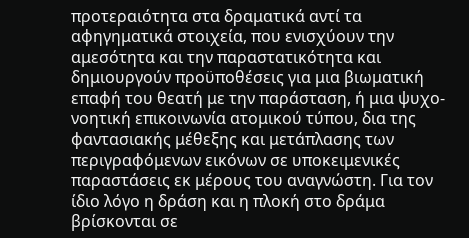προτεραιότητα στα δραματικά αντί τα αφηγηματικά στοιχεία, που ενισχύουν την αμεσότητα και την παραστατικότητα και δημιουργούν προϋποθέσεις για μια βιωματική επαφή του θεατή με την παράσταση, ή μια ψυχο-νοητική επικοινωνία ατομικού τύπου, δια της φαντασιακής μέθεξης και μετάπλασης των περιγραφόμενων εικόνων σε υποκειμενικές παραστάσεις εκ μέρους του αναγνώστη. Για τον ίδιο λόγο η δράση και η πλοκή στο δράμα βρίσκονται σε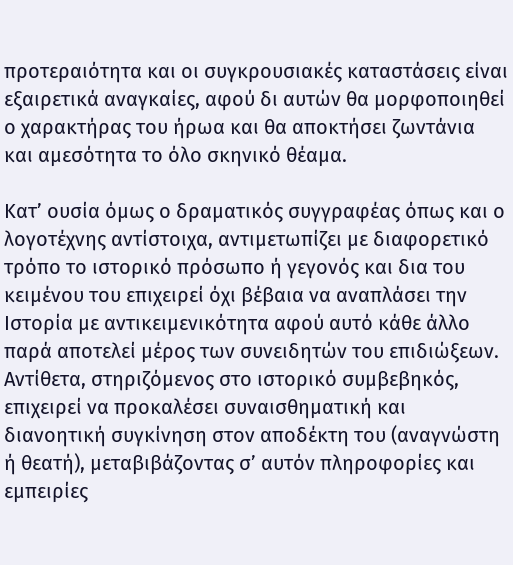προτεραιότητα και οι συγκρουσιακές καταστάσεις είναι εξαιρετικά αναγκαίες, αφού δι αυτών θα μορφοποιηθεί ο χαρακτήρας του ήρωα και θα αποκτήσει ζωντάνια και αμεσότητα το όλο σκηνικό θέαμα.

Κατ’ ουσία όμως ο δραματικός συγγραφέας όπως και ο λογοτέχνης αντίστοιχα, αντιμετωπίζει με διαφορετικό  τρόπο το ιστορικό πρόσωπο ή γεγονός και δια του κειμένου του επιχειρεί όχι βέβαια να αναπλάσει την Ιστορία με αντικειμενικότητα αφού αυτό κάθε άλλο παρά αποτελεί μέρος των συνειδητών του επιδιώξεων. Αντίθετα, στηριζόμενος στο ιστορικό συμβεβηκός, επιχειρεί να προκαλέσει συναισθηματική και διανοητική συγκίνηση στον αποδέκτη του (αναγνώστη ή θεατή), μεταβιβάζοντας σ’ αυτόν πληροφορίες και εμπειρίες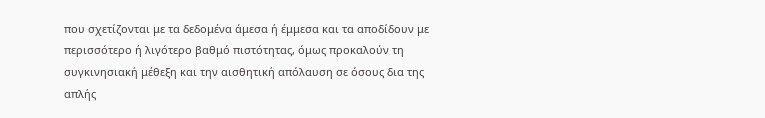που σχετίζονται με τα δεδομένα άμεσα ή έμμεσα και τα αποδίδουν με περισσότερο ή λιγότερο βαθμό πιστότητας, όμως προκαλούν τη συγκινησιακή μέθεξη και την αισθητική απόλαυση σε όσους δια της απλής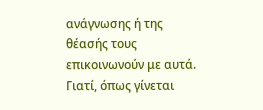ανάγνωσης ή της θέασής τους επικοινωνούν με αυτά. Γιατί, όπως γίνεται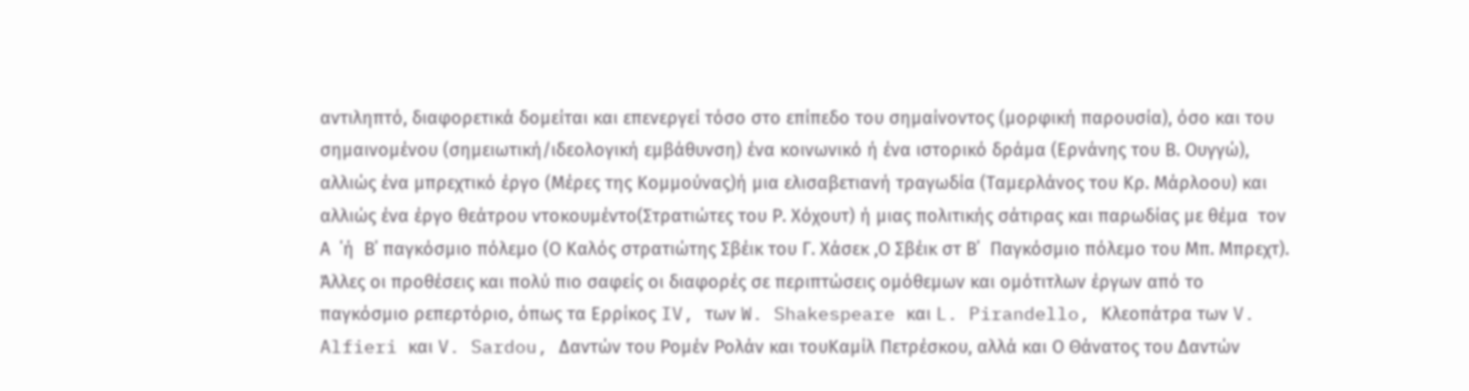αντιληπτό, διαφορετικά δομείται και επενεργεί τόσο στο επίπεδο του σημαίνοντος (μορφική παρουσία), όσο και του σημαινομένου (σημειωτική/ιδεολογική εμβάθυνση) ένα κοινωνικό ή ένα ιστορικό δράμα (Ερνάνης του Β. Ουγγώ), αλλιώς ένα μπρεχτικό έργο (Μέρες της Κομμούνας)ή μια ελισαβετιανή τραγωδία (Ταμερλάνος του Κρ. Μάρλοου) και αλλιώς ένα έργο θεάτρου ντοκουμέντο(Στρατιώτες του Ρ. Χόχουτ) ή μιας πολιτικής σάτιρας και παρωδίας με θέμα  τον Α  ΄ή  Β΄ παγκόσμιο πόλεμο (Ο Καλός στρατιώτης Σβέικ του Γ. Χάσεκ ,Ο Σβέικ στ Β΄  Παγκόσμιο πόλεμο του Μπ. Μπρεχτ). Άλλες οι προθέσεις και πολύ πιο σαφείς οι διαφορές σε περιπτώσεις ομόθεμων και ομότιτλων έργων από το παγκόσμιο ρεπερτόριο, όπως τα Ερρίκος IV, των W. Shakespeare και L. Pirandello, Κλεοπάτρα των V. Alfieri και V. Sardou, Δαντών του Ρομέν Ρολάν και τουΚαμίλ Πετρέσκου, αλλά και Ο Θάνατος του Δαντών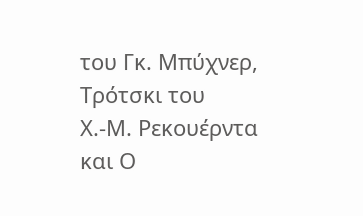του Γκ. Μπύχνερ, Τρότσκι του   Χ.-Μ. Ρεκουέρντα και Ο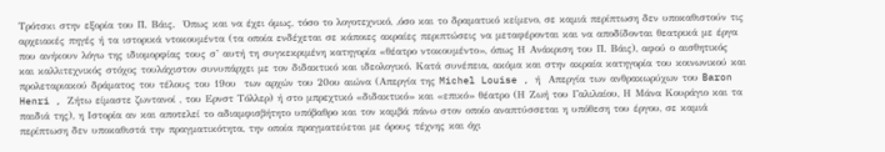Τρότσκι στην εξορία του Π. Βάις.  Όπως και να έχει όμως, τόσο το λογοτεχνικό, ,όσο και το δραματικό κείμενο, σε καμιά περίπτωση δεν υποκαθιστούν τις αρχειακές πηγές ή τα ιστορικά ντοκουμέντα (τα οποία ενδέχεται σε κάποιες ακραίες περιπτώσεις να μεταφέρονται και να αποδίδονται θεατρικά με έργα που ανήκουν λόγω της ιδιομορφίας τους σ’ αυτή τη συγκεκριμένη κατηγορία «θέατρο ντοκουμέντο», όπως Η Ανάκριση του Π. Βάις), αφού ο αισθητικός και καλλιτεχνικός στόχος τουλάχιστον συνυπάρχει με τον διδακτικό και ιδεολογικό. Κατά συνέπεια, ακόμα και στην ακραία κατηγορία του κοινωνικού και προλεταριακού δράματος του τέλους του 19ου  των αρχών του 20ου αιώνα (Απεργία της Michel Louise , ή  Απεργία των ανθρακωρύχων του Baron Henri , Ζήτω είμαστε ζωντανοί , του Ερνστ Τόλλερ) ή στο μπρεχτικό «διδακτικό» και «επικό» θέατρο (Η Ζωή του Γαλιλαίου, Η Μάνα Κουράγιο και τα παιδιά της), η Ιστορία αν και αποτελεί το αδιαμφισβήτητο υπόβαθρο και τον καμβά πάνω στον οποίο αναπτύσσεται η υπόθεση του έργου, σε καμιά περίπτωση δεν υποκαθιστά την πραγματικότητα, την οποία πραγματεύεται με όρους τέχνης και όχι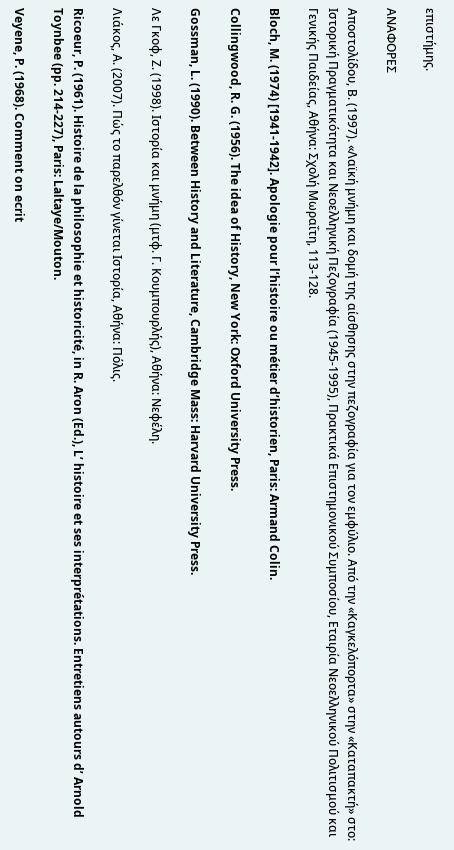επιστήμης.

ΑΝΑΦΟΡΕΣ

Αποστολίδου, Β. (1997). «Λαϊκή μνήμη και δομή της αίσθησης στην πεζογραφία για τον εμφύλιο. Από την «Καγκελόπορτα» στην «Καταπακτή» στο: Ιστορική Πραγματικότητα και Νεοελληνική Πεζογραφία (1945-1995), Πρακτικά Επιστημονικού Συμποσίου, Εταιρία Νεοελληνικού Πολιτισμού και Γενικής Παιδείας, Αθήνα: Σχολή Μωραΐτη, 113-128.

Bloch, M. (1974) [1941-1942]. Apologie pour l’histoire ou métier d’historien, Paris: Armand Colin.

Collingwood, R. G. (1956). The idea of History, New York: Oxford University Press.

Gossman, L. (1990). Between History and Literature, Cambridge Mass: Harvard University Press.

Λε Γκοφ, Ζ. (1998). Ιστορία και μνήμη (μτφ. Γ. Κουμπουρλής), Αθήνα: Νεφέλη.

Λιάκος, Α. (2007). Πώς το παρελθόν γίνεται Ιστορία, Αθήνα: Πόλις.

Ricoeur, P. (1961). Histoire de la philosophie et historicité, in R. Aron (Ed.), L’ histoire et ses interprétations. Entretiens autours d’ Arnold Toynbee (pp. 214-227), Paris: Laltaye/Mouton.

Veyene, P. (1968). Comment on ecrit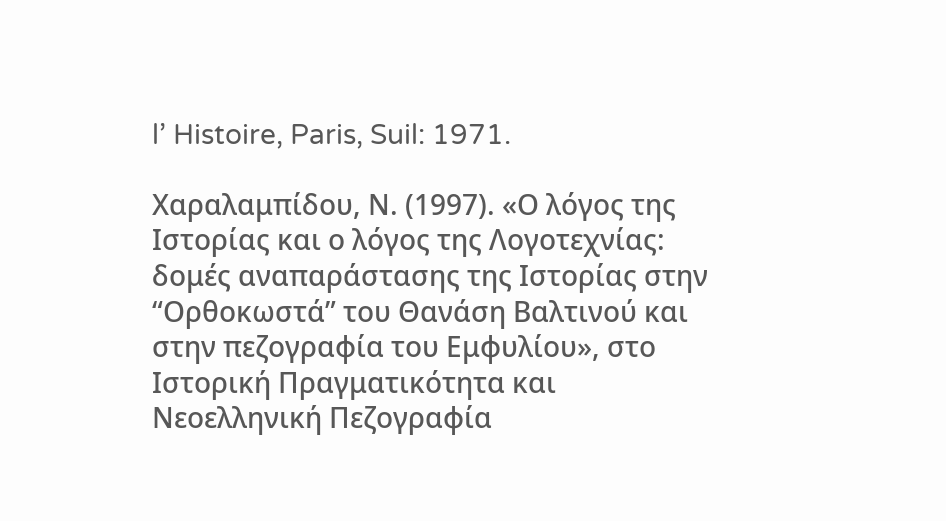l’ Histoire, Paris, Suil: 1971.

Χαραλαμπίδου, Ν. (1997). «Ο λόγος της Ιστορίας και ο λόγος της Λογοτεχνίας: δομές αναπαράστασης της Ιστορίας στην “Ορθοκωστά” του Θανάση Βαλτινού και στην πεζογραφία του Εμφυλίου», στο Ιστορική Πραγματικότητα και Νεοελληνική Πεζογραφία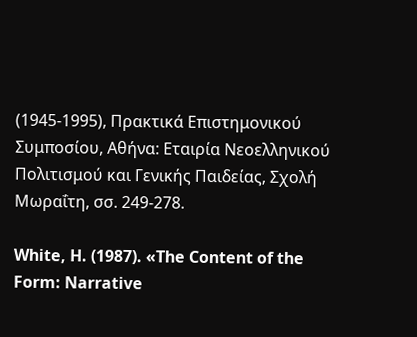(1945-1995), Πρακτικά Επιστημονικού Συμποσίου, Αθήνα: Εταιρία Νεοελληνικού Πολιτισμού και Γενικής Παιδείας, Σχολή Μωραΐτη, σσ. 249-278.

White, H. (1987). «The Content of the Form: Narrative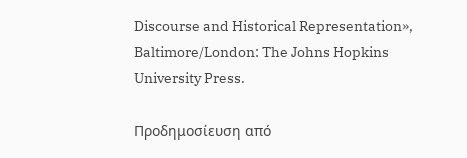Discourse and Historical Representation», Baltimore/London: The Johns Hopkins University Press.

Προδημοσίευση από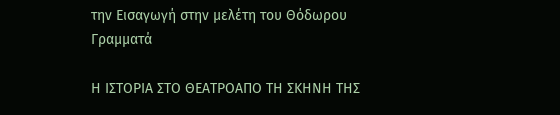την Εισαγωγή στην μελέτη του Θόδωρου Γραμματά

Η ΙΣΤΟΡΙΑ ΣΤΟ ΘΕΑΤΡΟΑΠΟ ΤΗ ΣΚΗΝΗ ΤΗΣ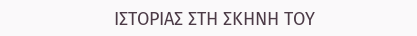ΙΣΤΟΡΙΑΣ ΣΤΗ ΣΚΗΝΗ ΤΟΥ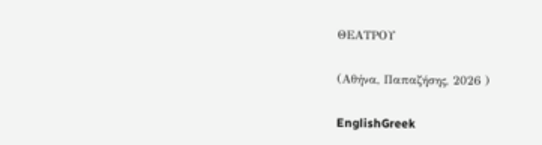ΘΕΑΤΡΟΥ

(Αθήνα, Παπαζήσης, 2026 )

EnglishGreek